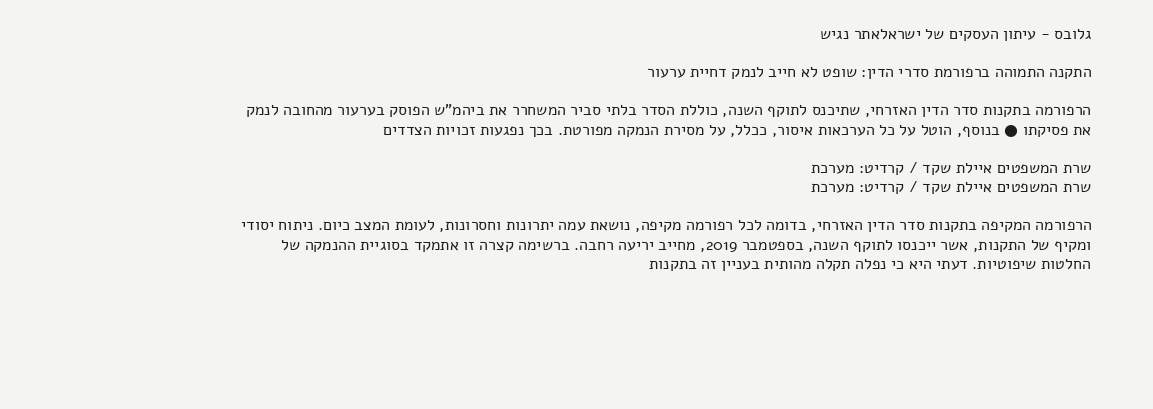גלובס - עיתון העסקים של ישראלאתר נגיש

התקנה התמוהה ברפורמת סדרי הדין: שופט לא חייב לנמק דחיית ערעור

הרפורמה בתקנות סדר הדין האזרחי, שתיכנס לתוקף השנה, כוללת הסדר בלתי סביר המשחרר את ביהמ"ש הפוסק בערעור מהחובה לנמק את פסיקתו ● בנוסף, הוטל על כל הערכאות איסור, ככלל, על מסירת הנמקה מפורטת. בכך נפגעות זכויות הצדדים

שרת המשפטים איילת שקד / קרדיט: מערכת
שרת המשפטים איילת שקד / קרדיט: מערכת

הרפורמה המקיפה בתקנות סדר הדין האזרחי, בדומה לכל רפורמה מקיפה, נושאת עמה יתרונות וחסרונות, לעומת המצב כיום. ניתוח יסודי ומקיף של התקנות, אשר ייכנסו לתוקף השנה, בספטמבר 2019, מחייב יריעה רחבה. ברשימה קצרה זו אתמקד בסוגיית ההנמקה של החלטות שיפוטיות. דעתי היא כי נפלה תקלה מהותית בעניין זה בתקנות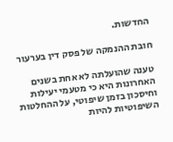החדשות.

חובת ההנמקה של פסק דין בערעור

טענה שהועלתה לא אחת בשנים האחרונות היא כי מטעמי יעילות וחיסכון בזמן שיפוטי, על ההחלטות השיפוטיות להיות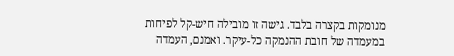מנומקות בקצרה בלבד. גישה זו מובילה חיש-קל לפיחות במעמדה של חובת ההנמקה כל-עיקר. ואמנם, העמדה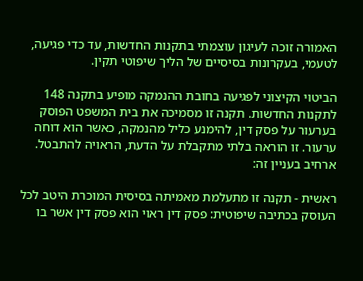האמורה זוכה לעיגון עוצמתי בתקנות החדשות, עד כדי פגיעה, לטעמי, בעקרונות בסיסיים של הליך שיפוטי תקין.

הביטוי הקיצוני לפגיעה בחובת ההנמקה מופיע בתקנה 148 לתקנות החדשות. תקנה זו מסמיכה את בית המשפט הפוסק בערעור על פסק דין, להימנע כליל מהנמקה, כאשר הוא דוחה ערעור. זו הוראה בלתי מתקבלת על הדעת, הראויה להתבטל. ארחיב בעניין זה:

ראשית - תקנה זו מתעלמת מאמיתה בסיסית המוכרת היטב לכל העוסק בכתיבה שיפוטית: פסק דין ראוי הוא פסק דין אשר בו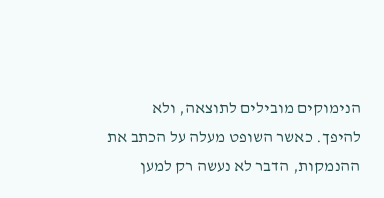הנימוקים מובילים לתוצאה, ולא להיפך. כאשר השופט מעלה על הכתב את ההנמקות, הדבר לא נעשה רק למען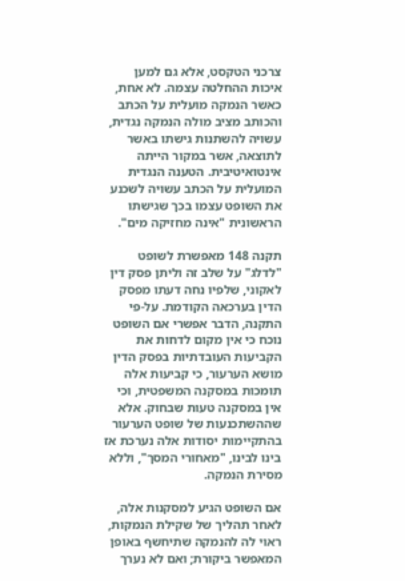צרכני הטקסט, אלא גם למען איכות ההחלטה עצמה. לא אחת, כאשר הנמקה מועלית על הכתב והכותב מציב מולה הנמקה נגדית, עשויה להשתנות גישתו באשר לתוצאה, אשר במקור הייתה אינטואיטיבית. הטענה הנגדית המועלית על הכתב עשויה לשכנע את השופט עצמו בכך שגישתו הראשונית "אינה מחזיקה מים".

תקנה 148 מאפשרת לשופט "לדלג" על שלב זה וליתן פסק דין לאקוני, שלפיו נחה דעתו מפסק הדין בערכאה הקודמת. על-פי התקנה, הדבר אפשרי אם השופט נוכח כי אין מקום לדחות את הקביעות העובדתיות בפסק הדין מושא הערעור, כי קביעות אלה תומכות במסקנה המשפטית, וכי אין במסקנה טעות שבחוק. אלא שההשתכנעות של שופט הערעור בהתקיימות יסודות אלה נערכת אז בינו לבינו, "מאחורי המסך", וללא מסירת הנמקה.

אם השופט הגיע למסקנות אלה, לאחר תהליך של שקילת הנמקות, ראוי לה להנמקה שתיחשף באופן המאפשר ביקורת; ואם לא נערך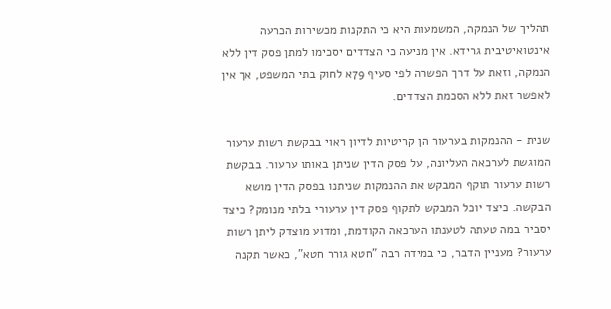תהליך של הנמקה, המשמעות היא כי התקנות מכשירות הכרעה אינטואיטיבית גרידא. אין מניעה כי הצדדים יסכימו למתן פסק דין ללא הנמקה, וזאת על דרך הפשרה לפי סעיף 79א לחוק בתי המשפט, אך אין לאפשר זאת ללא הסכמת הצדדים.

שנית - ההנמקות בערעור הן קריטיות לדיון ראוי בבקשת רשות ערעור המוגשת לערכאה העליונה, על פסק הדין שניתן באותו ערעור. בבקשת רשות ערעור תוקף המבקש את ההנמקות שניתנו בפסק הדין מושא הבקשה. כיצד יוכל המבקש לתקוף פסק דין ערעורי בלתי מנומק? כיצד יסביר במה טעתה לטענתו הערכאה הקודמת, ומדוע מוצדק ליתן רשות ערעור? מעניין הדבר, כי במידה רבה "חטא גורר חטא", כאשר תקנה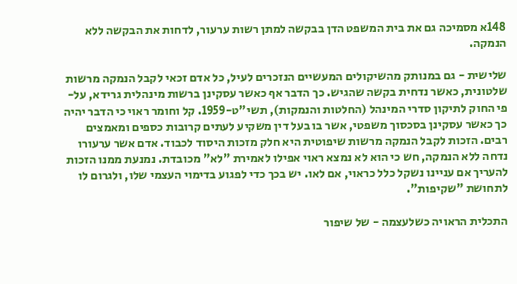148א מסמיכה גם את בית המשפט הדן בבקשה למתן רשות ערעור, לדחות את הבקשה ללא הנמקה.

שלישית - גם במנותק מהשיקולים המעשיים הנזכרים לעיל, כל אדם זכאי לקבל הנמקה מרשות שלטונית, כאשר נדחית בקשה שהגיש. כך הדבר אף כאשר עסקינן ברשות מינהלית גרידא, על-פי החוק לתיקון סדרי המינהל (החלטות והנמקות), תשי"ט-1959. קל וחומר ראוי כי הדבר יהיה כך כאשר עסקינן בסכסוך משפטי, אשר בו בעל דין משקיע לעתים קרובות כספים ומאמצים רבים. הזכות לקבל הנמקה מרשות שיפוטית היא חלק מזכות היסוד לכבוד. אדם אשר ערעורו נדחה ללא הנמקה, חש כי הוא לא נמצא ראוי אפילו לאמירת "לא" מכובדת. נמנעת ממנו הזכות להעריך אם עניינו נשקל כלל כראוי, אם לאו. יש בכך כדי לפגוע בדימוי העצמי שלו, ולגרום לו לתחושת "שקיפות".

התכלית הראויה כשלעצמה - של שיפור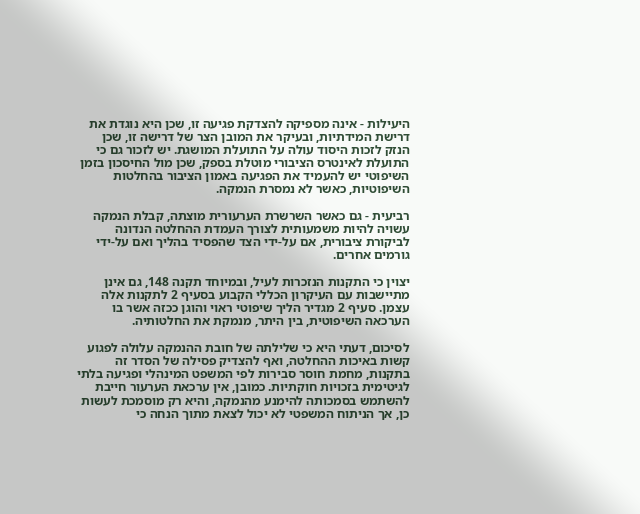היעילות - אינה מספיקה להצדקת פגיעה זו, שכן היא נוגדת את דרישת המידתיות, ובעיקר את המובן הצר של דרישה זו, שכן הנזק לזכות היסוד עולה על התועלת המושגת. יש לזכור גם כי התועלת לאינטרס הציבורי מוטלת בספק, שכן מול החיסכון בזמן השיפוטי יש להעמיד את הפגיעה באמון הציבור בהחלטות השיפוטיות, כאשר לא נמסרת הנמקה.

רביעית - גם כאשר השרשרת הערעורית מוצתה, קבלת הנמקה עשויה להיות משמעותית לצורך העמדת ההחלטה הנדונה לביקורת ציבורית, אם על-ידי הצד שהפסיד בהליך ואם על-ידי גורמים אחרים.

יצוין כי התקנות הנזכרות לעיל, ובמיוחד תקנה 148, גם אינן מתיישבות עם העיקרון הכללי הקבוע בסעיף 2 לתקנות אלה עצמן. סעיף 2 מגדיר הליך שיפוטי ראוי והוגן ככזה אשר בו הערכאה השיפוטית, בין היתר, מנמקת את החלטותיה.

לסיכום, דעתי היא כי שלילתה של חובת ההנמקה עלולה לפגוע קשות באיכות ההחלטה, ואף להצדיק פסילה של הסדר זה בתקנות, מחמת חוסר סבירות לפי המשפט המינהלי ופגיעה בלתי לגיטימית בזכויות חוקתיות. כמובן, אין ערכאת הערעור חייבת להשתמש בסמכותה להימנע מהנמקה, והיא רק מוסמכת לעשות כן, אך הניתוח המשפטי לא יכול לצאת מתוך הנחה כי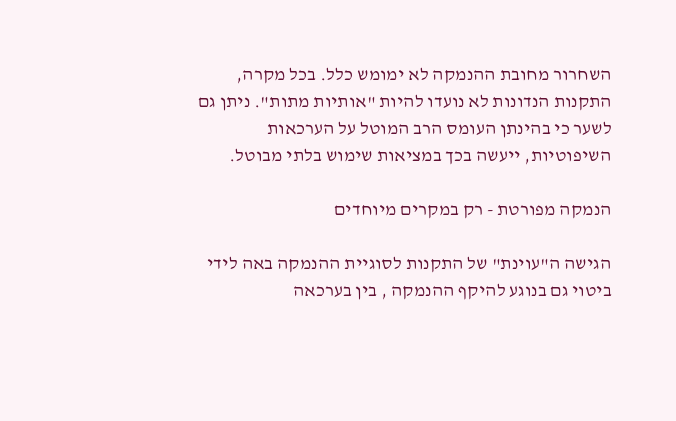השחרור מחובת ההנמקה לא ימומש כלל. בכל מקרה, התקנות הנדונות לא נועדו להיות "אותיות מתות". ניתן גם לשער כי בהינתן העומס הרב המוטל על הערכאות השיפוטיות, ייעשה בכך במציאות שימוש בלתי מבוטל.

הנמקה מפורטת - רק במקרים מיוחדים

הגישה ה"עוינת" של התקנות לסוגיית ההנמקה באה לידי ביטוי גם בנוגע להיקף ההנמקה , בין בערכאה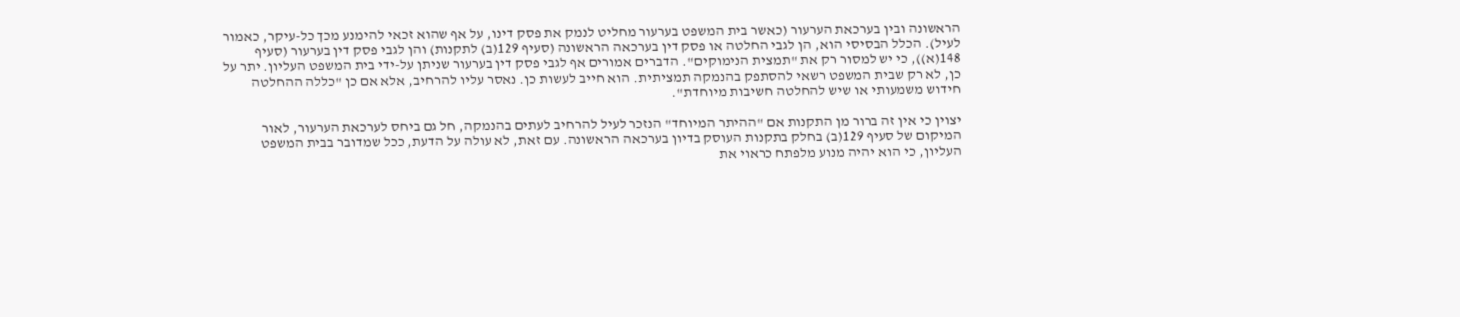הראשונה ובין בערכאת הערעור (כאשר בית המשפט בערעור מחליט לנמק את פסק דינו, על אף שהוא זכאי להימנע מכך כל-עיקר, כאמור לעיל). הכלל הבסיסי הוא, הן לגבי החלטה או פסק דין בערכאה הראשונה (סעיף 129(ב) לתקנות) והן לגבי פסק דין בערעור (סעיף 148(א)), כי יש למסור רק את "תמצית הנימוקים". הדברים אמורים אף לגבי פסק דין בערעור שניתן על-ידי בית המשפט העליון. יתר על כן, לא רק שבית המשפט רשאי להסתפק בהנמקה תמציתית. הוא חייב לעשות כן. נאסר עליו להרחיב, אלא אם כן "כללה ההחלטה חידוש משמעותי או שיש להחלטה חשיבות מיוחדת".

יצוין כי אין זה ברור מן התקנות אם "ההיתר המיוחד" הנזכר לעיל להרחיב לעתים בהנמקה, חל גם ביחס לערכאת הערעור, לאור המיקום של סעיף 129(ב) בחלק בתקנות העוסק בדיון בערכאה הראשונה. עם זאת, לא עולה על הדעת, ככל שמדובר בבית המשפט העליון, כי הוא יהיה מנוע מלפתח כראוי את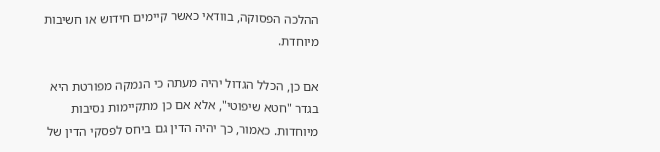ההלכה הפסוקה, בוודאי כאשר קיימים חידוש או חשיבות מיוחדת.

אם כן, הכלל הגדול יהיה מעתה כי הנמקה מפורטת היא בגדר "חטא שיפוטי", אלא אם כן מתקיימות נסיבות מיוחדות. כאמור, כך יהיה הדין גם ביחס לפסקי הדין של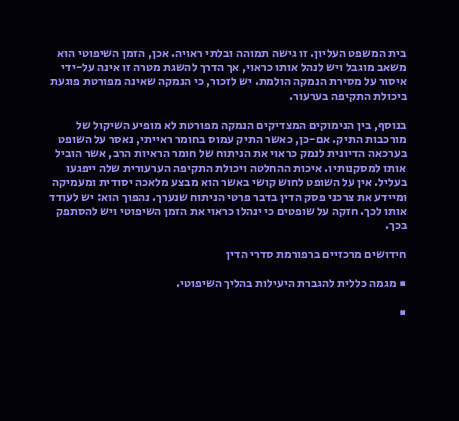בית המשפט העליון. זו גישה תמוהה ובלתי ראויה. אכן, הזמן השיפוטי הוא משאב מוגבל ויש לנהל אותו כראוי, אך הדרך להשגת מטרה זו אינה על-ידי איסור על מסירת הנמקה הולמת. יש לזכור, כי הנמקה שאינה מפורטת פוגעת ביכולת התקיפה בערעור.

בנוסף, בין הנימוקים המצדיקים הנמקה מפורטת לא מופיע השיקול של מורכבות התיק. אם-כן, כאשר התיק עמוס בחומר ראייתי, נאסר על השופט בערכאה הדיונית לנמק כראוי את הניתוח של חומר הראיות הרב, אשר הוביל אותו למסקנותיו. איכות ההחלטה ויכולת התקיפה הערעורית שלה ייפגעו בעליל. אין על השופט לחוש קושי באשר הוא מבצע מלאכה יסודית ומעמיקה ומיידע את צרכני פסק הדין בדבר פרטי הניתוח שנערך. נהפוך הוא: יש לעודד אותו לכך. חזקה על שופטים כי ינהלו כראוי את הזמן השיפוטי ויש להסתפק בכך.

חידושים מרכזיים ברפורמת סדרי הדין

■ מגמה כללית להגברת היעילות בהליך השיפוטי.

■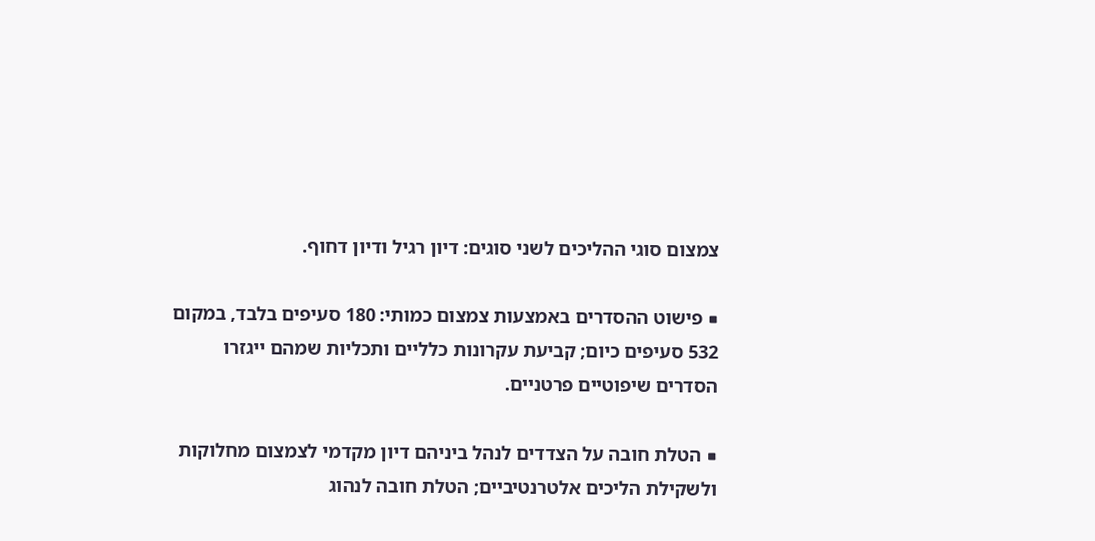צמצום סוגי ההליכים לשני סוגים: דיון רגיל ודיון דחוף.

■ פישוט ההסדרים באמצעות צמצום כמותי: 180 סעיפים בלבד, במקום 532 סעיפים כיום; קביעת עקרונות כלליים ותכליות שמהם ייגזרו הסדרים שיפוטיים פרטניים.

■ הטלת חובה על הצדדים לנהל ביניהם דיון מקדמי לצמצום מחלוקות ולשקילת הליכים אלטרנטיביים; הטלת חובה לנהוג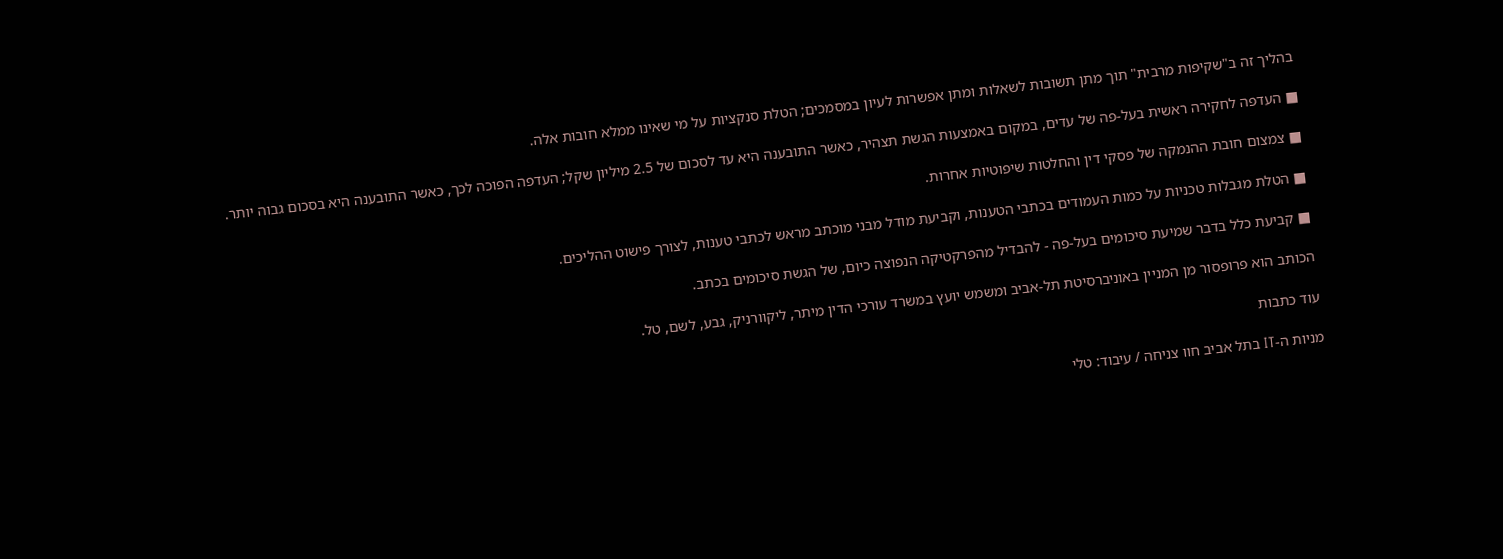בהליך זה ב"שקיפות מרבית" תוך מתן תשובות לשאלות ומתן אפשרות לעיון במסמכים; הטלת סנקציות על מי שאינו ממלא חובות אלה.

■ העדפה לחקירה ראשית בעל-פה של עדים, במקום באמצעות הגשת תצהיר, כאשר התובענה היא עד לסכום של 2.5 מיליון שקל; העדפה הפוכה לכך, כאשר התובענה היא בסכום גבוה יותר.

■ צמצום חובת ההנמקה של פסקי דין והחלטות שיפוטיות אחרות.

■ הטלת מגבלות טכניות על כמות העמודים בכתבי הטענות, וקביעת מודל מבני מוכתב מראש לכתבי טענות, לצורך פישוט ההליכים.

■ קביעת כלל בדבר שמיעת סיכומים בעל-פה - להבדיל מהפרקטיקה הנפוצה כיום, של הגשת סיכומים בכתב.

הכותב הוא פרופסור מן המניין באוניברסיטת תל-אביב ומשמש יועץ במשרד עורכי הדין מיתר, ליקוורניק, גבע, לשם, טל.

עוד כתבות

מניות ה-IT בתל אביב חוו צניחה / עיבוד: טלי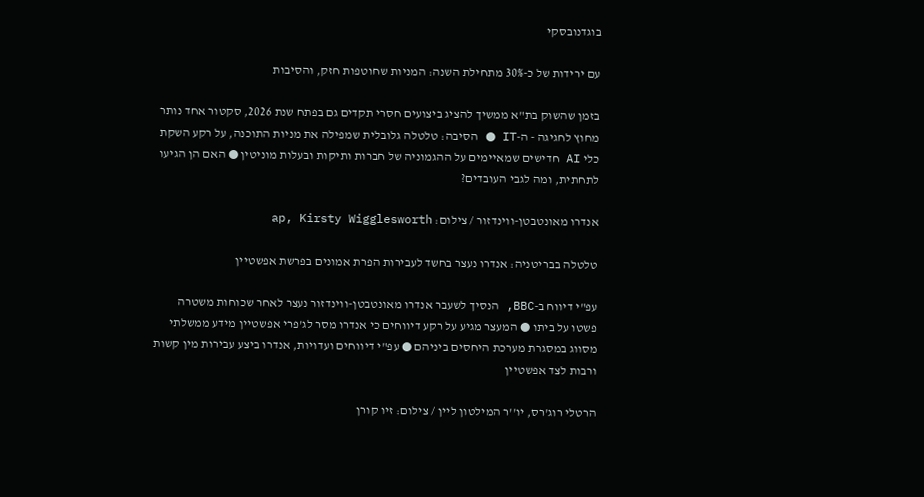בוגדנובסקי

עם ירידות של כ-30% מתחילת השנה: המניות שחוטפות חזק, והסיבות

בזמן שהשוק בת"א ממשיך להציג ביצועים חסרי תקדים גם בפתח שנת 2026, סקטור אחד נותר מחוץ לחגיגה - ה-IT ● הסיבה: טלטלה גלובלית שמפילה את מניות התוכנה, על רקע השקת כלי AI חדישים שמאיימים על ההגמוניה של חברות ותיקות ובעלות מוניטין ● האם הן הגיעו לתחתית, ומה לגבי העובדים?

אנדרו מאונטבטן-ווינדזור / צילום: ap, Kirsty Wigglesworth

טלטלה בבריטניה: אנדרו נעצר בחשד לעבירות הפרת אמונים בפרשת אפשטיין

עפ"י דיווח ב-BBC, הנסיך לשעבר אנדרו מאונטבטן-ווינדזור נעצר לאחר שכוחות משטרה פשטו על ביתו ● המעצר מגיע על רקע דיווחים כי אנדרו מסר לג'פרי אפשטיין מידע ממשלתי מסווג במסגרת מערכת היחסים ביניהם ● עפ"י דיווחים ועדויות, אנדרו ביצע עבירות מין קשות ורבות לצד אפשטיין

הרטלי רוג'רס, יו''ר המילטון ליין / צילום: זיו קורן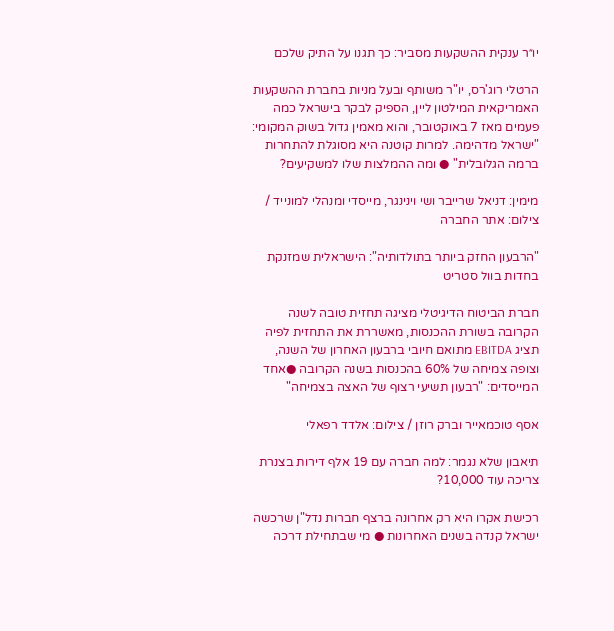יו״ר ענקית ההשקעות מסביר: כך תגנו על התיק שלכם

הרטלי רוג'רס, יו"ר משותף ובעל מניות בחברת ההשקעות האמריקאית המילטון ליין, הספיק לבקר בישראל כמה פעמים מאז 7 באוקטובר, והוא מאמין גדול בשוק המקומי: "ישראל מדהימה. למרות קוטנה היא מסוגלת להתחרות ברמה הגלובלית" ● ומה ההמלצות שלו למשקיעים?

מימין: דניאל שרייבר ושי וינינגר, מייסדי ומנהלי למונייד / צילום: אתר החברה

"הרבעון החזק ביותר בתולדותיה": הישראלית שמזנקת בחדות בוול סטריט

חברת הביטוח הדיגיטלי מציגה תחזית טובה לשנה הקרובה בשורת ההכנסות, מאשררת את התחזית לפיה תציג EBITDA מתואם חיובי ברבעון האחרון של השנה, וצופה צמיחה של 60% בהכנסות בשנה הקרובה ●אחד המייסדים: "רבעון תשיעי רצוף של האצה בצמיחה"

אסף טוכמאייר וברק רוזן / צילום: אלדד רפאלי

תיאבון שלא נגמר: למה חברה עם 19 אלף דירות בצנרת צריכה עוד 10,000?

רכישת אקרו היא רק אחרונה ברצף חברות נדל"ן שרכשה ישראל קנדה בשנים האחרונות ● מי שבתחילת דרכה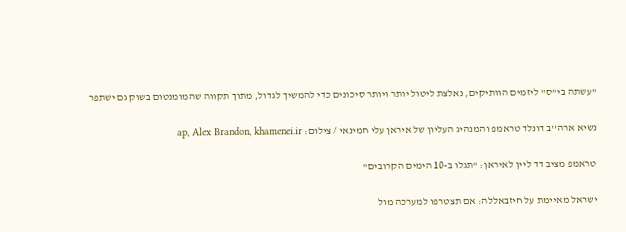"עשתה בי"ס" ליזמים הוותיקים, נאלצת ליטול יותר ויותר סיכונים כדי להמשיך לגדול, מתוך תקווה שהמומנטום בשוק גם ישתפר

נשיא ארה''ב דונלד טראמפ והמנהיג העליון של איראן עלי חמינאי / צילום: ap, Alex Brandon, khamenei.ir

טראמפ מציב דד ליין לאיראן: "תגלו ב-10 הימים הקרובים"

ישראל מאיימת על חיזבאללה: אם תצטרפו למערכה מול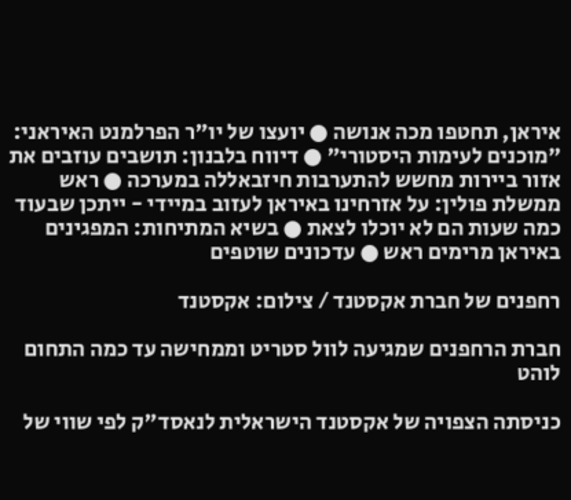איראן, תחטפו מכה אנושה ● יועצו של יו"ר הפרלמנט האיראני: "מוכנים לעימות היסטורי" ● דיווח בלבנון: תושבים עוזבים את אזור ביירות מחשש להתערבות חיזבאללה במערכה ● ראש ממשלת פולין: על אזרחינו באיראן לעזוב במיידי - ייתכן שבעוד כמה שעות הם לא יוכלו לצאת ● בשיא המתיחות: המפגינים באיראן מרימים ראש ● עדכונים שוטפים

רחפנים של חברת אקסטנד / צילום: אקסטנד

חברת הרחפנים שמגיעה לוול סטריט וממחישה עד כמה התחום לוהט

כניסתה הצפויה של אקסטנד הישראלית לנאסד"ק לפי שווי של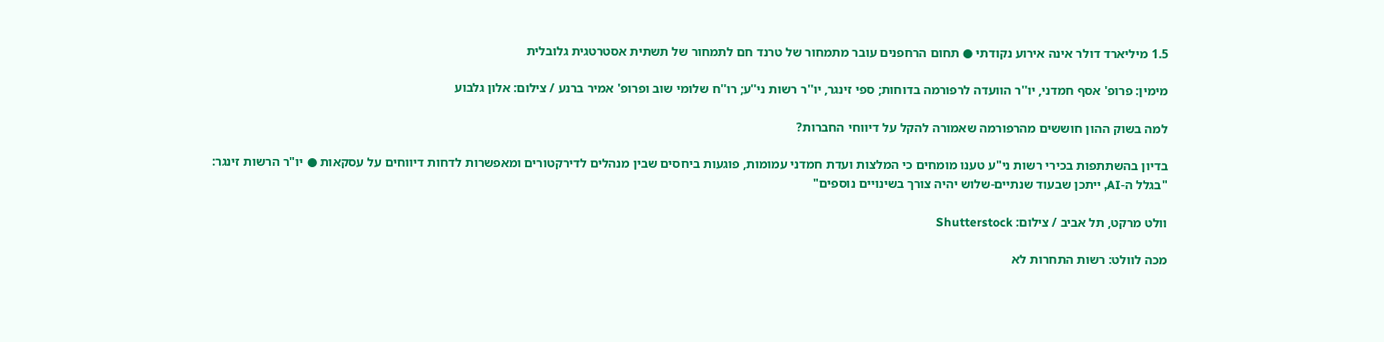1.5 מיליארד דולר אינה אירוע נקודתי ● תחום הרחפנים עובר מתמחור של טרנד חם לתמחור של תשתית אסטרטגית גלובלית

מימין: פרופ' אסף חמדני, יו''ר הוועדה לרפורמה בדוחות; ספי זינגר, יו''ר רשות ני''ע; רו''ח שלומי שוב ופרופ' אמיר ברנע / צילום: אלון גלבוע

למה בשוק ההון חוששים מהרפורמה שאמורה להקל על דיווחי החברות?

בדיון בהשתתפות בכירי רשות ני"ע טענו מומחים כי המלצות ועדת חמדני עמומות, פוגעות ביחסים שבין מנהלים לדירקטורים ומאפשרות לדחות דיווחים על עסקאות ● יו"ר הרשות זינגר: "בגלל ה-AI, ייתכן שבעוד שנתיים-שלוש יהיה צורך בשינויים נוספים"

וולט מרקט, תל אביב / צילום: Shutterstock

מכה לוולט: רשות התחרות לא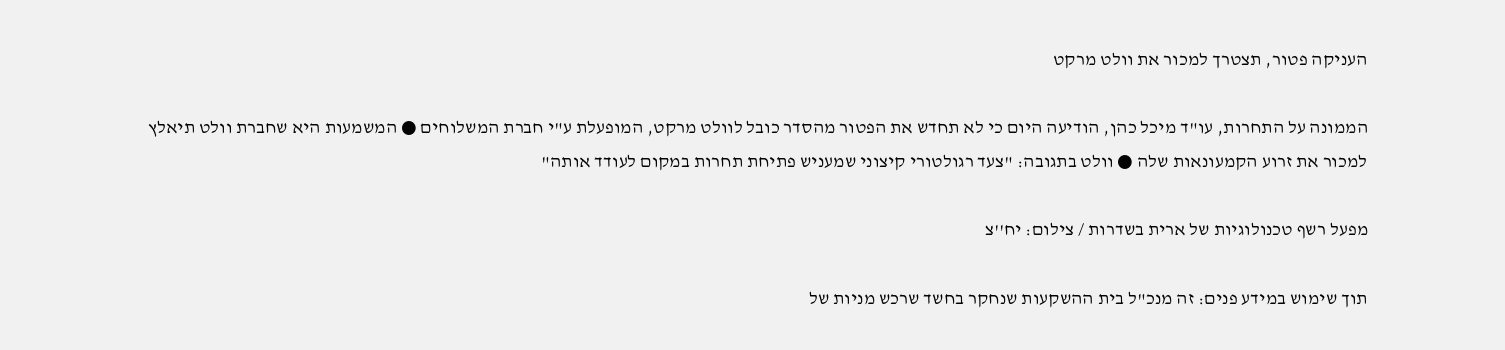העניקה פטור, תצטרך למכור את וולט מרקט

הממונה על התחרות, עו"ד מיכל כהן, הודיעה היום כי לא תחדש את הפטור מהסדר כובל לוולט מרקט, המופעלת ע"י חברת המשלוחים ● המשמעות היא שחברת וולט תיאלץ למכור את זרוע הקמעונאות שלה ● וולט בתגובה: "צעד רגולטורי קיצוני שמעניש פתיחת תחרות במקום לעודד אותה"

מפעל רשף טכנולוגיות של ארית בשדרות / צילום: יח''צ

תוך שימוש במידע פנים: זה מנכ"ל בית ההשקעות שנחקר בחשד שרכש מניות של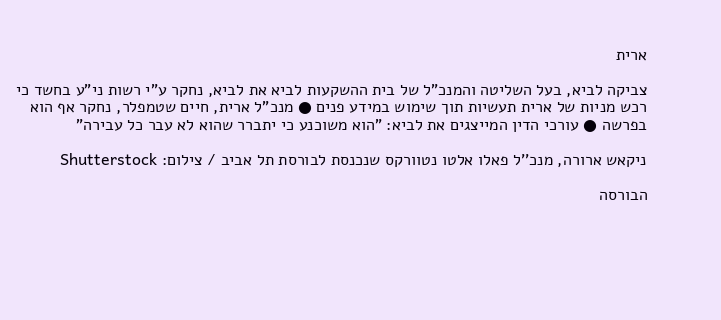ארית

צביקה לביא, בעל השליטה והמנכ"ל של בית ההשקעות לביא את לביא, נחקר ע"י רשות ני"ע בחשד כי רכש מניות של ארית תעשיות תוך שימוש במידע פנים ● מנכ"ל ארית, חיים שטמפלר, נחקר אף הוא בפרשה ● עורכי הדין המייצגים את לביא: "הוא משוכנע כי יתברר שהוא לא עבר כל עבירה"

ניקאש ארורה, מנכ''ל פאלו אלטו נטוורקס שנכנסת לבורסת תל אביב / צילום: Shutterstock

הבורסה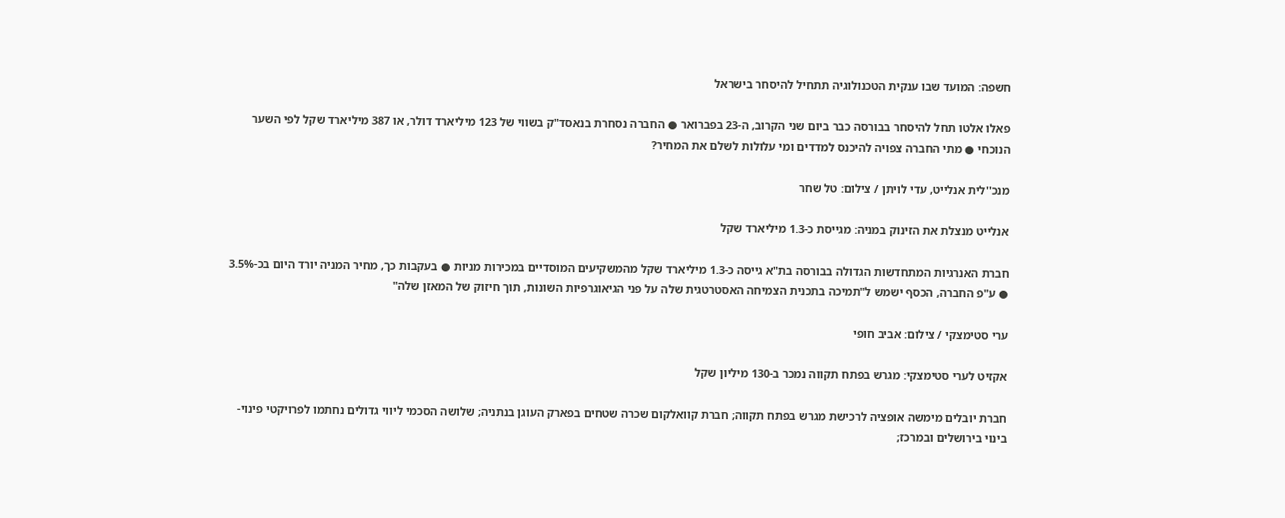חשפה: המועד שבו ענקית הטכנולוגיה תתחיל להיסחר בישראל

פאלו אלטו תחל להיסחר בבורסה כבר ביום שני הקרוב, ה-23 בפברואר ● החברה נסחרת בנאסד"ק בשווי של 123 מיליארד דולר, או 387 מיליארד שקל לפי השער הנוכחי ● מתי החברה צפויה להיכנס למדדים ומי עלולות לשלם את המחיר?

מנכ''לית אנלייט, עדי לויתן / צילום: טל שחר

אנלייט מנצלת את הזינוק במניה: מגייסת כ-1.3 מיליארד שקל

חברת האנרגיות המתחדשות הגדולה בבורסה בת"א גייסה כ-1.3 מיליארד שקל מהמשקיעים המוסדיים במכירות מניות ● בעקבות כך, מחיר המניה יורד היום בכ-3.5% ● ע"פ החברה, הכסף ישמש ל"תמיכה בתכנית הצמיחה האסטרטגית שלה על פני הגיאוגרפיות השונות, תוך חיזוק של המאזן שלה"

ערי סטימצקי / צילום: אביב חופי

אקזיט לערי סטימצקי: מגרש בפתח תקווה נמכר ב-130 מיליון שקל

חברת יובלים מימשה אופציה לרכישת מגרש בפתח תקווה; חברת קוואלקום שכרה שטחים בפארק העוגן בנתניה; שלושה הסכמי ליווי גדולים נחתמו לפרויקטי פינוי-בינוי בירושלים ובמרכז;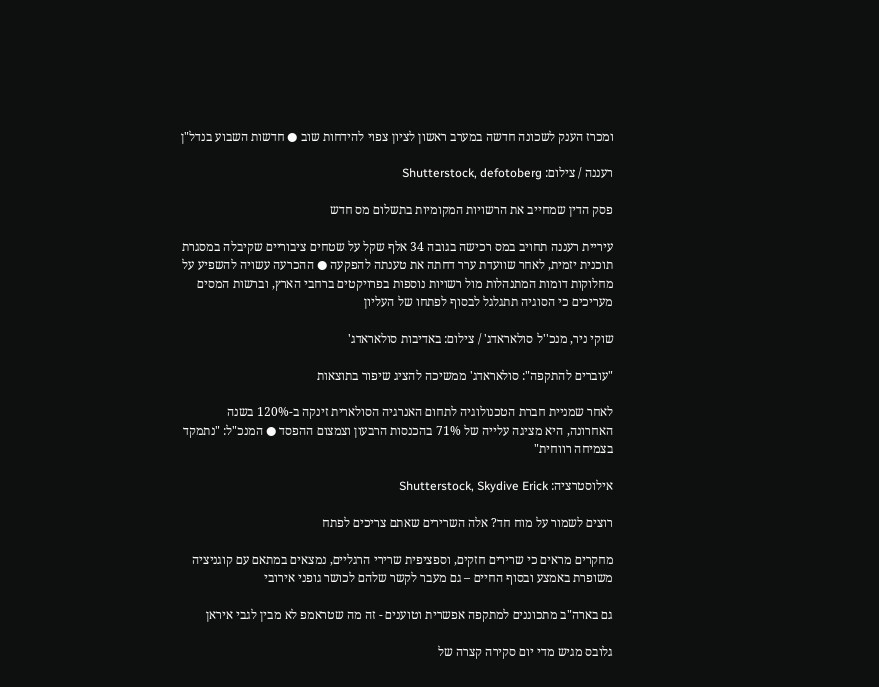ומכרז הענק לשכונה חדשה במערב ראשון לציון צפוי להידחות שוב ● חדשות השבוע בנדל"ן

רעננה / צילום: Shutterstock, defotoberg

פסק הדין שמחייב את הרשויות המקומיות בתשלום מס חדש

עיריית רעננה תחויב במס רכישה בגובה 34 אלף שקל על שטחים ציבוריים שקיבלה במסגרת תוכנית יזמית, לאחר שוועדת ערר דחתה את טענתה להפקעה ● ההכרעה עשויה להשפיע על מחלוקות דומות המתנהלות מול רשויות נוספות בפרויקטים ברחבי הארץ, וברשות המסים מעריכים כי הסוגיה תתגלגל לבסוף לפתחו של העליון

שוקי ניר, מנכ''ל סולאראדג' / צילום: באדיבות סולאראדג'

"עוברים להתקפה": סולאראדג' ממשיכה להציג שיפור בתוצאות

לאחר שמניית חברת הטכנולוגיה לתחום האנרגיה הסולארית זינקה ב-120% בשנה האחרונה, היא מציגה עלייה של 71% בהכנסות הרבעון וצמצום ההפסד ● המנכ"ל: "נתמקד בצמיחה רווחית"

אילוסטרציה: Shutterstock, Skydive Erick

רוצים לשמור על מוח חד? אלה השרירים שאתם צריכים לפתח

מחקרים מראים כי שרירים חזקים, וספציפית שרירי הרגליים, נמצאים במתאם עם קוגניציה משופרת באמצע ובסוף החיים – גם מעבר לקשר שלהם לכושר גופני אירובי

גם בארה"ב מתכוננים למתקפה אפשרית וטוענים - זה מה שטראמפ לא מבין לגבי איראן

גלובס מגיש מדי יום סקירה קצרה של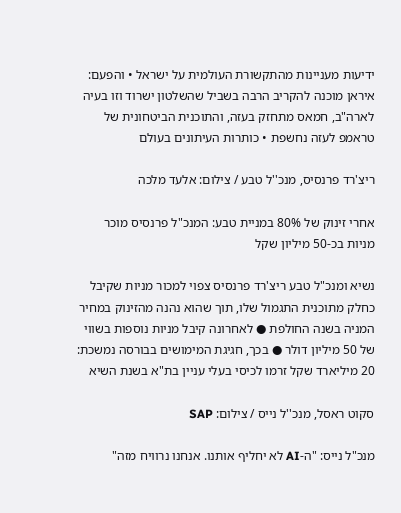ידיעות מעניינות מהתקשורת העולמית על ישראל • והפעם: איראן מוכנה להקריב הרבה בשביל שהשלטון ישרוד וזו בעיה לארה"ב, חמאס מתחזק בעזה, והתוכנית הביטחונית של טראמפ לעזה נחשפת • כותרות העיתונים בעולם

ריצ'רד פרנסיס, מנכ''ל טבע / צילום: אלעד מלכה

אחרי זינוק של 80% במניית טבע: המנכ"ל פרנסיס מוכר מניות בכ-50 מיליון שקל

נשיא ומנכ"ל טבע ריצ'רד פרנסיס צפוי למכור מניות שקיבל כחלק מתוכנית התגמול שלו, תוך שהוא נהנה מהזינוק במחיר המניה בשנה החולפת ● לאחרונה קיבל מניות נוספות בשווי של 50 מיליון דולר ● בכך, חגיגת המימושים בבורסה נמשכת: 20 מיליארד שקל זרמו לכיסי בעלי עניין בת"א בשנת השיא

סקוט ראסל, מנכ''ל נייס / צילום: SAP

מנכ"ל נייס: "ה-AI לא יחליף אותנו. אנחנו נרוויח מזה"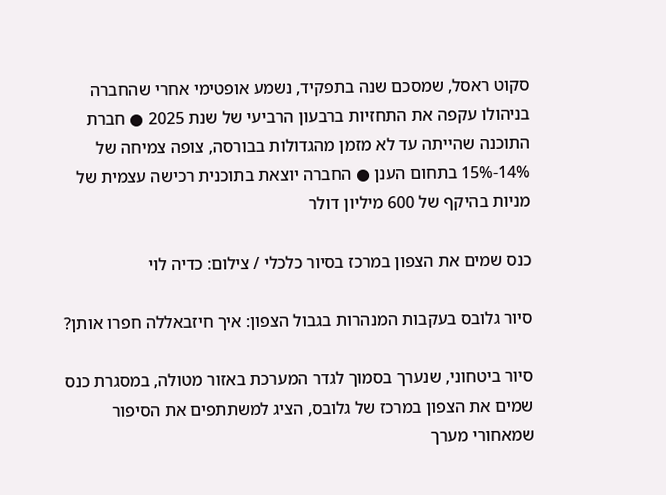סקוט ראסל, שמסכם שנה בתפקיד, נשמע אופטימי אחרי שהחברה בניהולו עקפה את התחזיות ברבעון הרביעי של שנת 2025 ● חברת התוכנה שהייתה עד לא מזמן מהגדולות בבורסה, צופה צמיחה של 14%-15% בתחום הענן ● החברה יוצאת בתוכנית רכישה עצמית של מניות בהיקף של 600 מיליון דולר

כנס שמים את הצפון במרכז בסיור כלכלי / צילום: כדיה לוי

סיור גלובס בעקבות המנהרות בגבול הצפון: איך חיזבאללה חפרו אותן?

סיור ביטחוני, שנערך בסמוך לגדר המערכת באזור מטולה, במסגרת כנס שמים את הצפון במרכז של גלובס, הציג למשתתפים את הסיפור שמאחורי מערך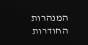המנהרות החודרות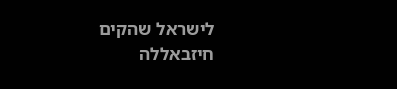לישראל שהקים חיזבאללה